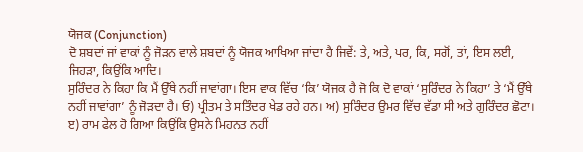ਯੋਜਕ (Conjunction)
ਦੋ ਸ਼ਬਦਾਂ ਜਾਂ ਵਾਕਾਂ ਨੂੰ ਜੋੜਨ ਵਾਲੇ ਸ਼ਬਦਾਂ ਨੂੰ ਯੋਜਕ ਆਖਿਆ ਜਾਂਦਾ ਹੈ ਜਿਵੇਂ: ਤੇ, ਅਤੇ, ਪਰ, ਕਿ, ਸਗੋਂ, ਤਾਂ, ਇਸ ਲਈ, ਜਿਹੜਾ, ਕਿਉਂਕਿ ਆਦਿ।
ਸੁਰਿੰਦਰ ਨੇ ਕਿਹਾ ਕਿ ਮੈਂ ਉੱਥੇ ਨਹੀਂ ਜਾਵਾਂਗਾ। ਇਸ ਵਾਕ ਵਿੱਚ ‘ਕਿ’ ਯੋਜਕ ਹੈ ਜੋ ਕਿ ਦੋ ਵਾਕਾਂ ‘ਸੁਰਿੰਦਰ ਨੇ ਕਿਹਾ’ ਤੇ ‘ਮੈਂ ਉੱਥੇ ਨਹੀਂ ਜਾਵਾਂਗਾ’ ਨੂੰ ਜੋੜਦਾ ਹੈ। ਓ) ਪ੍ਰੀਤਮ ਤੇ ਸਤਿੰਦਰ ਖੇਡ ਰਹੇ ਹਨ। ਅ) ਸੁਰਿੰਦਰ ਉਮਰ ਵਿੱਚ ਵੱਡਾ ਸੀ ਅਤੇ ਗੁਰਿੰਦਰ ਛੋਟਾ। ੲ) ਰਾਮ ਫੇਲ ਹੋ ਗਿਆ ਕਿਉਂਕਿ ਉਸਨੇ ਮਿਹਨਤ ਨਹੀਂ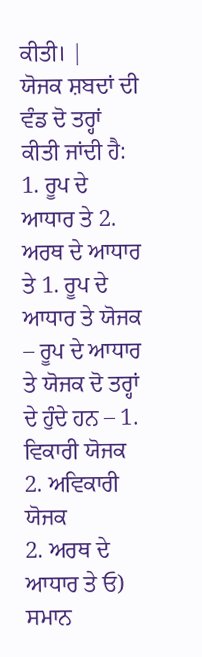ਕੀਤੀ। |
ਯੋਜਕ ਸ਼ਬਦਾਂ ਦੀ ਵੰਡ ਦੋ ਤਰ੍ਹਾਂ ਕੀਤੀ ਜਾਂਦੀ ਹੈ:
1. ਰੂਪ ਦੇ ਆਧਾਰ ਤੇ 2. ਅਰਥ ਦੇ ਆਧਾਰ ਤੇ 1. ਰੂਪ ਦੇ ਆਧਾਰ ਤੇ ਯੋਜਕ – ਰੂਪ ਦੇ ਆਧਾਰ ਤੇ ਯੋਜਕ ਦੋ ਤਰ੍ਹਾਂ ਦੇ ਹੁੰਦੇ ਹਨ – 1. ਵਿਕਾਰੀ ਯੋਜਕ 2. ਅਵਿਕਾਰੀ ਯੋਜਕ
2. ਅਰਥ ਦੇ ਆਧਾਰ ਤੇ ਓ) ਸਮਾਨ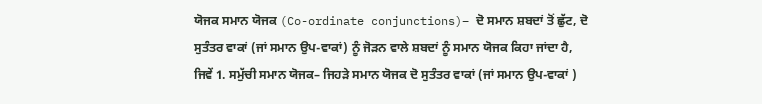ਯੋਜਕ ਸਮਾਨ ਯੋਜਕ (Co-ordinate conjunctions)– ਦੋ ਸਮਾਨ ਸ਼ਬਦਾਂ ਤੋਂ ਛੁੱਟ, ਦੋ ਸੁਤੰਤਰ ਵਾਕਾਂ (ਜਾਂ ਸਮਾਨ ਉਪ-ਵਾਕਾਂ) ਨੂੰ ਜੋੜਨ ਵਾਲੇ ਸ਼ਬਦਾਂ ਨੂੰ ਸਮਾਨ ਯੋਜਕ ਕਿਹਾ ਜਾਂਦਾ ਹੈ, ਜਿਵੇਂ 1. ਸਮੁੱਚੀ ਸਮਾਨ ਯੋਜਕ– ਜਿਹੜੇ ਸਮਾਨ ਯੋਜਕ ਦੋ ਸੁਤੰਤਰ ਵਾਕਾਂ (ਜਾਂ ਸਮਾਨ ਉਪ-ਵਾਕਾਂ )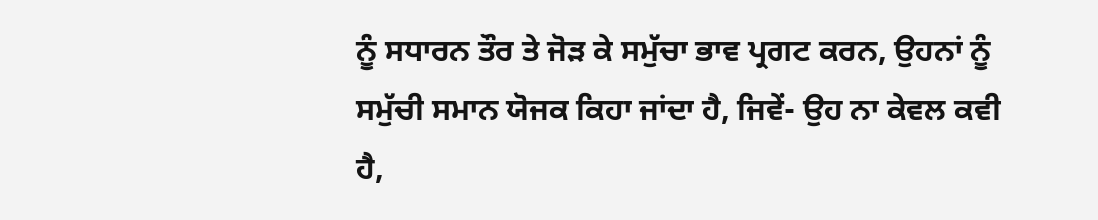ਨੂੰ ਸਧਾਰਨ ਤੌਰ ਤੇ ਜੋੜ ਕੇ ਸਮੁੱਚਾ ਭਾਵ ਪ੍ਰਗਟ ਕਰਨ, ਉਹਨਾਂ ਨੂੰ ਸਮੁੱਚੀ ਸਮਾਨ ਯੋਜਕ ਕਿਹਾ ਜਾਂਦਾ ਹੈ, ਜਿਵੇਂ- ਉਹ ਨਾ ਕੇਵਲ ਕਵੀ ਹੈ,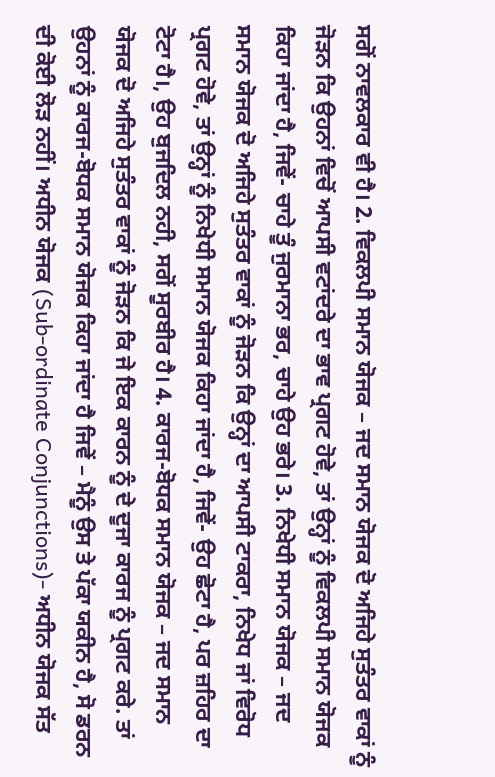ਸਗੋਂ ਨਾਵਲਕਾਰ ਵੀ ਹੈ। 2. ਵਿਕਲਪੀ ਸਮਾਨ ਯੋਜਕ – ਜਦ ਸਮਾਨ ਯੋਜਕ ਦੋ ਅਜਿਹੇ ਸੁਤੰਤਰ ਵਾਕਾਂ ਨੂੰ ਜੋੜਨ ਕਿ ਉਹਨਾਂ ਵਿਚੋਂ ਆਪਸੀ ਵਟਾਂਦਰੇ ਦਾ ਭਾਵ ਪ੍ਰਗਟ ਹੋਵੇ, ਤਾਂ ਉਨ੍ਹਾਂ ਨੂੰ ਵਿਕਲਪੀ ਸਮਾਨ ਯੋਜਕ ਕਿਹਾ ਜਾਂਦਾ ਹੈ, ਜਿਵੇਂ- ਚਾਹੇ ਤੂੰ ਜੁਰਮਾਨਾ ਭਰ, ਚਾਹੇ ਉਹ ਭਰੇ। 3. ਨਿਖੇਧੀ ਸਮਾਨ ਯੋਜਕ – ਜਦ ਸਮਾਨ ਯੋਜਕ ਦੋ ਅਜਿਹੇ ਸੁਤੰਤਰ ਵਾਕਾਂ ਨੂੰ ਜੋੜਨ ਕਿ ਉਨ੍ਹਾਂ ਦਾ ਆਪਸੀ ਟਾਕਰਾ, ਨਿਖੇਧ ਜਾਂ ਵਿਰੋਧ ਪ੍ਰਗਟ ਹੋਵੇ, ਤਾਂ ਉਨ੍ਹਾਂ ਨੂੰ ਨਿਖੇਧੀ ਸਮਾਨ ਯੋਜਕ ਕਿਹਾ ਜਾਂਦਾ ਹੈ, ਜਿਵੇਂ- ਉਹ ਛੋਟਾ ਹੈ, ਪਰ ਜ਼ਹਿਰ ਦਾ ਟੋਟਾ ਹੈ।, ਉਹ ਬੁਜਦਿਲ ਨਹੀ, ਸਗੋਂ ਸੂਰਬੀਰ ਹੈ। 4. ਕਾਰਜ-ਬੋਧਕ ਸਮਾਨ ਯੋਜਕ – ਜਦ ਸਮਾਨ ਯੋਜਕ ਦੋ ਅਜਿਹੇ ਸੁਤੰਤਰ ਵਾਕਾਂ ਨੂੰ ਜੋੜਨ ਕਿ ਜੇ ਇਕ ਕਾਰਨ ਨੂੰ ਦੇ ਦੂਜਾ ਕਾਰਜ ਨੂੰ ਪ੍ਰਗਟ ਕਰੇ. ਤਾਂ ਉਹਨਾਂ ਨੂੰ ਕਾਰਜ-ਬੋਧਕ ਸਮਾਨ ਯੋਜਕ ਕਿਹਾ ਜਾਂਦਾ ਹੈ ਜਿਵੇਂ – ਮੈਨੂੰ ਉਸ ਤੇ ਪੱਕਾ ਯਕੀਨ ਹੈ, ਸੋ ਡਰਨ ਦੀ ਕੋਈ ਲੋੜ ਨਹੀਂ। ਅਧੀਨ ਯੋਜਕ (Sub-ordinate Conjunctions)- ਅਧੀਨ ਯੋਜਕ ਸੱਤ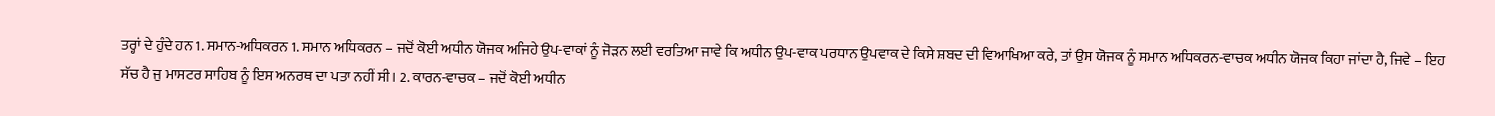ਤਰ੍ਹਾਂ ਦੇ ਹੁੰਦੇ ਹਨ 1. ਸਮਾਨ-ਅਧਿਕਰਨ 1. ਸਮਾਨ ਅਧਿਕਰਨ – ਜਦੋਂ ਕੋਈ ਅਧੀਨ ਯੋਜਕ ਅਜਿਹੇ ਉਪ-ਵਾਕਾਂ ਨੂੰ ਜੋੜਨ ਲਈ ਵਰਤਿਆ ਜਾਵੇ ਕਿ ਅਧੀਨ ਉਪ-ਵਾਕ ਪਰਧਾਨ ਉਪਵਾਕ ਦੇ ਕਿਸੇ ਸ਼ਬਦ ਦੀ ਵਿਆਖਿਆ ਕਰੇ, ਤਾਂ ਉਸ ਯੋਜਕ ਨੂੰ ਸਮਾਨ ਅਧਿਕਰਨ-ਵਾਚਕ ਅਧੀਨ ਯੋਜਕ ਕਿਹਾ ਜਾਂਦਾ ਹੈ, ਜਿਵੇ – ਇਹ ਸੱਚ ਹੈ ਜੁ ਮਾਸਟਰ ਸਾਹਿਬ ਨੂੰ ਇਸ ਅਨਰਥ ਦਾ ਪਤਾ ਨਹੀਂ ਸੀ। 2. ਕਾਰਨ-ਵਾਚਕ – ਜਦੋਂ ਕੋਈ ਅਧੀਨ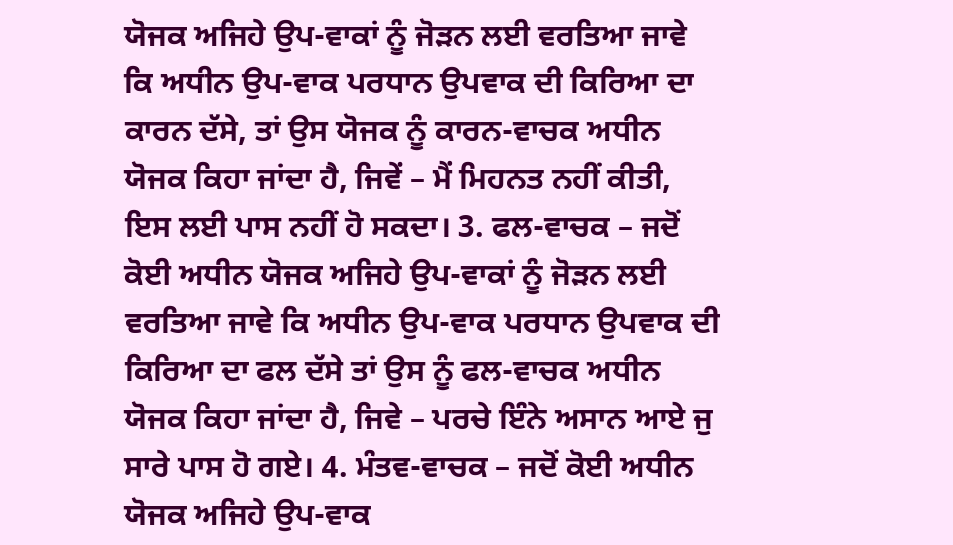ਯੋਜਕ ਅਜਿਹੇ ਉਪ-ਵਾਕਾਂ ਨੂੰ ਜੋੜਨ ਲਈ ਵਰਤਿਆ ਜਾਵੇ ਕਿ ਅਧੀਨ ਉਪ-ਵਾਕ ਪਰਧਾਨ ਉਪਵਾਕ ਦੀ ਕਿਰਿਆ ਦਾ ਕਾਰਨ ਦੱਸੇ, ਤਾਂ ਉਸ ਯੋਜਕ ਨੂੰ ਕਾਰਨ-ਵਾਚਕ ਅਧੀਨ ਯੋਜਕ ਕਿਹਾ ਜਾਂਦਾ ਹੈ, ਜਿਵੇਂ – ਮੈਂ ਮਿਹਨਤ ਨਹੀਂ ਕੀਤੀ, ਇਸ ਲਈ ਪਾਸ ਨਹੀਂ ਹੋ ਸਕਦਾ। 3. ਫਲ-ਵਾਚਕ – ਜਦੋਂ ਕੋਈ ਅਧੀਨ ਯੋਜਕ ਅਜਿਹੇ ਉਪ-ਵਾਕਾਂ ਨੂੰ ਜੋੜਨ ਲਈ ਵਰਤਿਆ ਜਾਵੇ ਕਿ ਅਧੀਨ ਉਪ-ਵਾਕ ਪਰਧਾਨ ਉਪਵਾਕ ਦੀ ਕਿਰਿਆ ਦਾ ਫਲ ਦੱਸੇ ਤਾਂ ਉਸ ਨੂੰ ਫਲ-ਵਾਚਕ ਅਧੀਨ ਯੋਜਕ ਕਿਹਾ ਜਾਂਦਾ ਹੈ, ਜਿਵੇ – ਪਰਚੇ ਇੰਨੇ ਅਸਾਨ ਆਏ ਜੁ ਸਾਰੇ ਪਾਸ ਹੋ ਗਏ। 4. ਮੰਤਵ-ਵਾਚਕ – ਜਦੋਂ ਕੋਈ ਅਧੀਨ ਯੋਜਕ ਅਜਿਹੇ ਉਪ-ਵਾਕ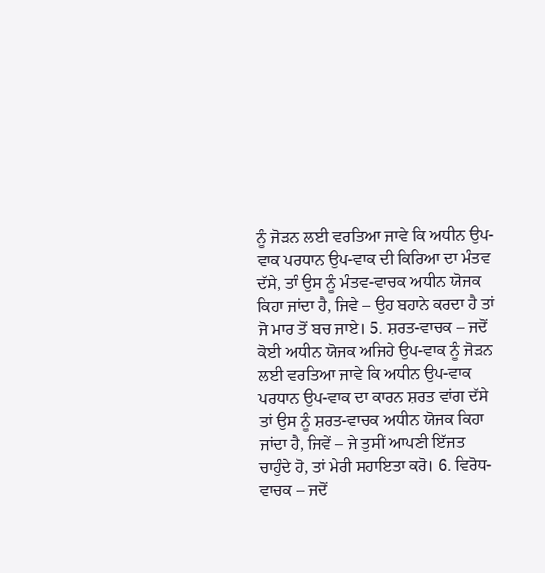ਨੂੰ ਜੋੜਨ ਲਈ ਵਰਤਿਆ ਜਾਵੇ ਕਿ ਅਧੀਨ ਉਪ-ਵਾਕ ਪਰਧਾਨ ਉਪ-ਵਾਕ ਦੀ ਕਿਰਿਆ ਦਾ ਮੰਤਵ ਦੱਸੇ, ਤਾੰ ਉਸ ਨੂੰ ਮੰਤਵ-ਵਾਚਕ ਅਧੀਨ ਯੋਜਕ ਕਿਹਾ ਜਾਂਦਾ ਹੈ, ਜਿਵੇ – ਉਹ ਬਹਾਨੇ ਕਰਦਾ ਹੈ ਤਾਂ ਜੋ ਮਾਰ ਤੋਂ ਬਚ ਜਾਏ। 5. ਸ਼ਰਤ-ਵਾਚਕ – ਜਦੋਂ ਕੋਈ ਅਧੀਨ ਯੋਜਕ ਅਜਿਹੇ ਉਪ-ਵਾਕ ਨੂੰ ਜੋੜਨ ਲਈ ਵਰਤਿਆ ਜਾਵੇ ਕਿ ਅਧੀਨ ਉਪ-ਵਾਕ ਪਰਧਾਨ ਉਪ-ਵਾਕ ਦਾ ਕਾਰਨ ਸ਼ਰਤ ਵਾਂਗ ਦੱਸੇ ਤਾਂ ਉਸ ਨੂੰ ਸ਼ਰਤ-ਵਾਚਕ ਅਧੀਨ ਯੋਜਕ ਕਿਹਾ ਜਾਂਦਾ ਹੈ, ਜਿਵੇਂ – ਜੇ ਤੁਸੀਂ ਆਪਣੀ ਇੱਜਤ ਚਾਹੁੰਦੇ ਹੋ, ਤਾਂ ਮੇਰੀ ਸਹਾਇਤਾ ਕਰੋ। 6. ਵਿਰੋਧ-ਵਾਚਕ – ਜਦੋਂ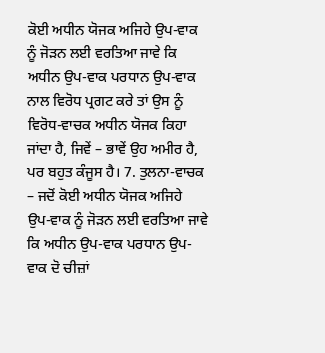ਕੋਈ ਅਧੀਨ ਯੋਜਕ ਅਜਿਹੇ ਉਪ-ਵਾਕ ਨੂੰ ਜੋੜਨ ਲਈ ਵਰਤਿਆ ਜਾਵੇ ਕਿ ਅਧੀਨ ਉਪ-ਵਾਕ ਪਰਧਾਨ ਉਪ-ਵਾਕ ਨਾਲ ਵਿਰੋਧ ਪ੍ਰਗਟ ਕਰੇ ਤਾਂ ਉਸ ਨੂੰ ਵਿਰੋਧ-ਵਾਚਕ ਅਧੀਨ ਯੋਜਕ ਕਿਹਾ ਜਾਂਦਾ ਹੈ, ਜਿਵੇਂ – ਭਾਵੇਂ ਉਹ ਅਮੀਰ ਹੈ, ਪਰ ਬਹੁਤ ਕੰਜੂਸ ਹੈ। 7. ਤੁਲਨਾ-ਵਾਚਕ – ਜਦੋਂ ਕੋਈ ਅਧੀਨ ਯੋਜਕ ਅਜਿਹੇ ਉਪ-ਵਾਕ ਨੂੰ ਜੋੜਨ ਲਈ ਵਰਤਿਆ ਜਾਵੇ ਕਿ ਅਧੀਨ ਉਪ-ਵਾਕ ਪਰਧਾਨ ਉਪ-ਵਾਕ ਦੋ ਚੀਜ਼ਾਂ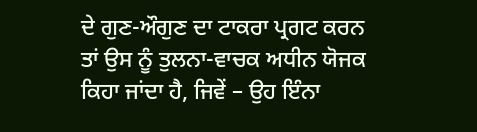ਦੇ ਗੁਣ-ਔਗੁਣ ਦਾ ਟਾਕਰਾ ਪ੍ਰਗਟ ਕਰਨ ਤਾਂ ਉਸ ਨੂੰ ਤੁਲਨਾ-ਵਾਚਕ ਅਧੀਨ ਯੋਜਕ ਕਿਹਾ ਜਾਂਦਾ ਹੈ, ਜਿਵੇਂ – ਉਹ ਇੰਨਾ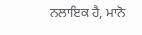ਨਲਾਇਕ ਹੈ, ਮਾਨੋ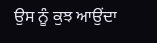ਉਸ ਨੂੰ ਕੁਝ ਆਉਂਦਾ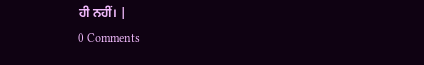ਹੀ ਨਹੀਂ। |
0 Comments